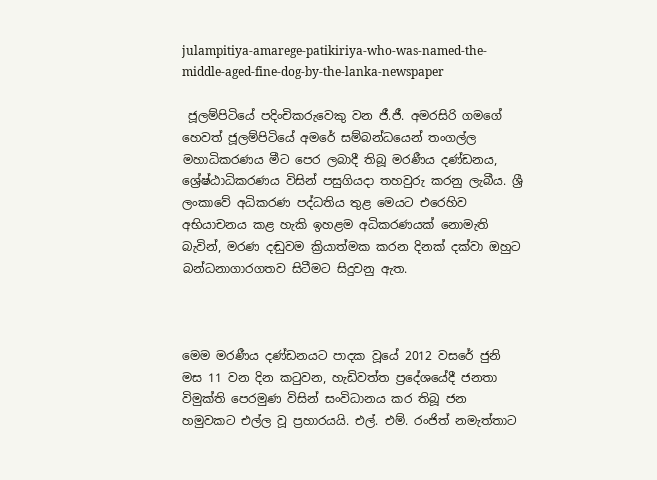julampitiya-amarege-patikiriya-who-was-named-the-middle-aged-fine-dog-by-the-lanka-newspaper

 ජූලම්පිටියේ පදිංචිකරුවෙකු වන ජී.ජී. අමරසිරි ගමගේ හෙවත් ජූලම්පිටියේ අමරේ සම්බන්ධයෙන් තංගල්ල මහාධිකරණය මීට පෙර ලබාදී තිබූ මරණීය දණ්ඩනය, ශ්‍රේෂ්ඨාධිකරණය විසින් පසුගියදා තහවුරු කරනු ලැබීය. ශ්‍රී ලංකාවේ අධිකරණ පද්ධතිය තුළ මෙයට එරෙහිව අභියාචනය කළ හැකි ඉහළම අධිකරණයක් නොමැති බැවින්, මරණ දඬුවම ක්‍රියාත්මක කරන දිනක් දක්වා ඔහුට බන්ධනාගාරගතව සිටීමට සිදුවනු ඇත.



මෙම මරණීය දණ්ඩනයට පාදක වූයේ 2012 වසරේ ජුනි මස 11 වන දින කටුවන, හැඩිවත්ත ප්‍රදේශයේදී ජනතා විමුක්ති පෙරමුණ විසින් සංවිධානය කර තිබූ ජන හමුවකට එල්ල වූ ප්‍රහාරයයි. එල්. එම්. රංජිත් නමැත්තාට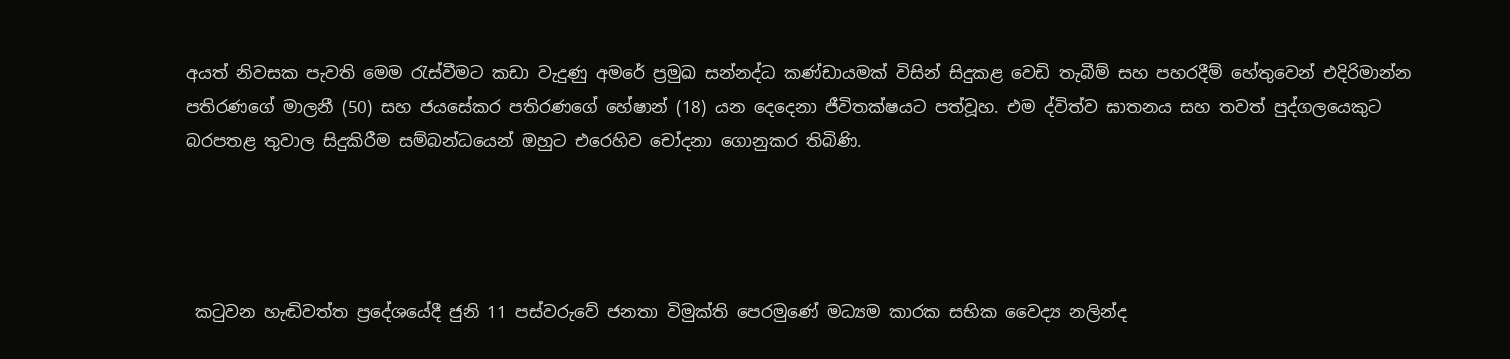අයත් නිවසක පැවති මෙම රැස්වීමට කඩා වැදුණු අමරේ ප්‍රමුඛ සන්නද්ධ කණ්ඩායමක් විසින් සිදුකළ වෙඩි තැබීම් සහ පහරදීම් හේතුවෙන් එදිරිමාන්න පතිරණගේ මාලනී (50) සහ ජයසේකර පතිරණගේ හේෂාන් (18) යන දෙදෙනා ජීවිතක්ෂයට පත්වූහ. එම ද්විත්ව ඝාතනය සහ තවත් පුද්ගලයෙකුට බරපතළ තුවාල සිදුකිරීම සම්බන්ධයෙන් ඔහුට එරෙහිව චෝදනා ගොනුකර තිබිණි.




 කටුවන හැඬිවත්ත ප්‍රදේශයේදී ජුනි 11 පස්වරුවේ ජනතා විමුක්ති පෙරමුණේ මධ්‍යම කාරක සභික වෛද්‍ය නලින්ද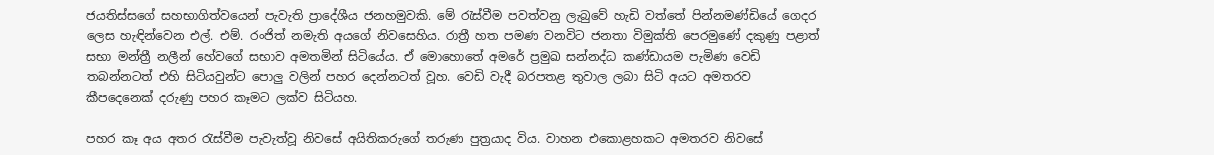ජයතිස්සගේ සහභාගිත්වයෙන් පැවැති ප්‍රාදේශීය ජනහමුවකි. මේ රැස්වීම පවත්වනු ලැබුවේ හැඩි වත්තේ පින්නමණ්ඩියේ ගෙදර ලෙස හැඳින්වෙන එල්. එම්. රංජිත් නමැති අයගේ නිවසෙහිය. රාත්‍රී හත පමණ වනවිට ජනතා විමුක්ති පෙරමුණේ දකුණු පළාත් සභා මන්ත්‍රී නලීන් හේවගේ සභාව අමතමින් සිටියේය. ඒ මොහොතේ අමරේ ප්‍රමුඛ සන්නද්ධ කණ්ඩායම පැමිණ වෙඩි තබන්නටත් එහි සිටියවුන්ට පොලු වලින් පහර දෙන්නටත් වූහ. වෙඩි වැදී බරපතළ තුවාල ලබා සිටි අයට අමතරව කීපදෙනෙක් දරුණු පහර කෑමට ලක්ව සිටියහ.

පහර කෑ අය අතර රැස්වීම පැවැත්වූ නිවසේ අයිතිකරුගේ තරුණ පුත්‍රයාද විය. වාහන එකොළහකට අමතරව නිවසේ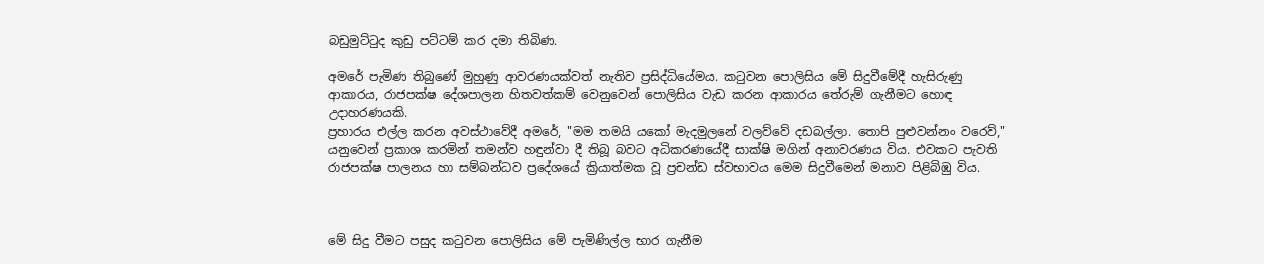බඩුමුට්ටුද කුඩු පට්ටම් කර දමා තිබිණ.

අමරේ පැමිණ තිබුණේ මුහුණු ආවරණයක්වත් නැතිව ප්‍රසිද්ධියේමය. කටුවන පොලිසිය මේ සිදුවීමේදී හැසිරුණු ආකාරය, රාජපක්ෂ දේශපාලන හිතවත්කම් වෙනුවෙන් පොලිසිය වැඩ කරන ආකාරය තේරුම් ගැනීමට හොඳ උදාහරණයකි.
ප්‍රහාරය එල්ල කරන අවස්ථාවේදී අමරේ, "මම තමයි යකෝ මැදමුලනේ වලව්වේ දඩබල්ලා. තොපි පුළුවන්නං වරෙව්," යනුවෙන් ප්‍රකාශ කරමින් තමන්ව හඳුන්වා දී තිබූ බවට අධිකරණයේදී සාක්ෂි මගින් අනාවරණය විය. එවකට පැවති රාජපක්ෂ පාලනය හා සම්බන්ධව ප්‍රදේශයේ ක්‍රියාත්මක වූ ප්‍රචන්ඩ ස්වභාවය මෙම සිදුවීමෙන් මනාව පිළිබිඹු විය.



මේ සිදු වීමට පසුද කටුවන පොලිසිය මේ පැමිණිල්ල භාර ගැනීම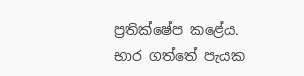ප්‍රතික්ෂේප කළේය. භාර ගත්තේ පැයක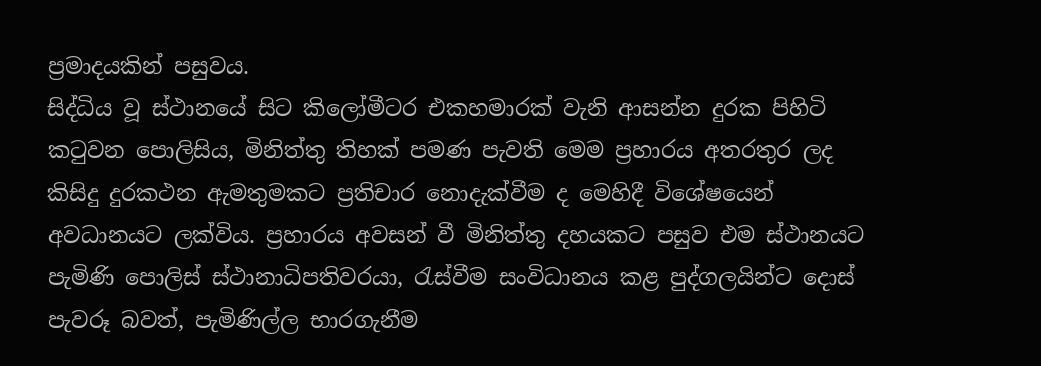ප්‍රමාදයකින් පසුවය.
සිද්ධිය වූ ස්ථානයේ සිට කිලෝමීටර එකහමාරක් වැනි ආසන්න දුරක පිහිටි කටුවන පොලිසිය, මිනිත්තු තිහක් පමණ පැවති මෙම ප්‍රහාරය අතරතුර ලද කිසිදු දුරකථන ඇමතුමකට ප්‍රතිචාර නොදැක්වීම ද මෙහිදී විශේෂයෙන් අවධානයට ලක්විය. ප්‍රහාරය අවසන් වී මිනිත්තු දහයකට පසුව එම ස්ථානයට පැමිණි පොලිස් ස්ථානාධිපතිවරයා, රැස්වීම සංවිධානය කළ පුද්ගලයින්ට දොස් පැවරූ බවත්, පැමිණිල්ල භාරගැනීම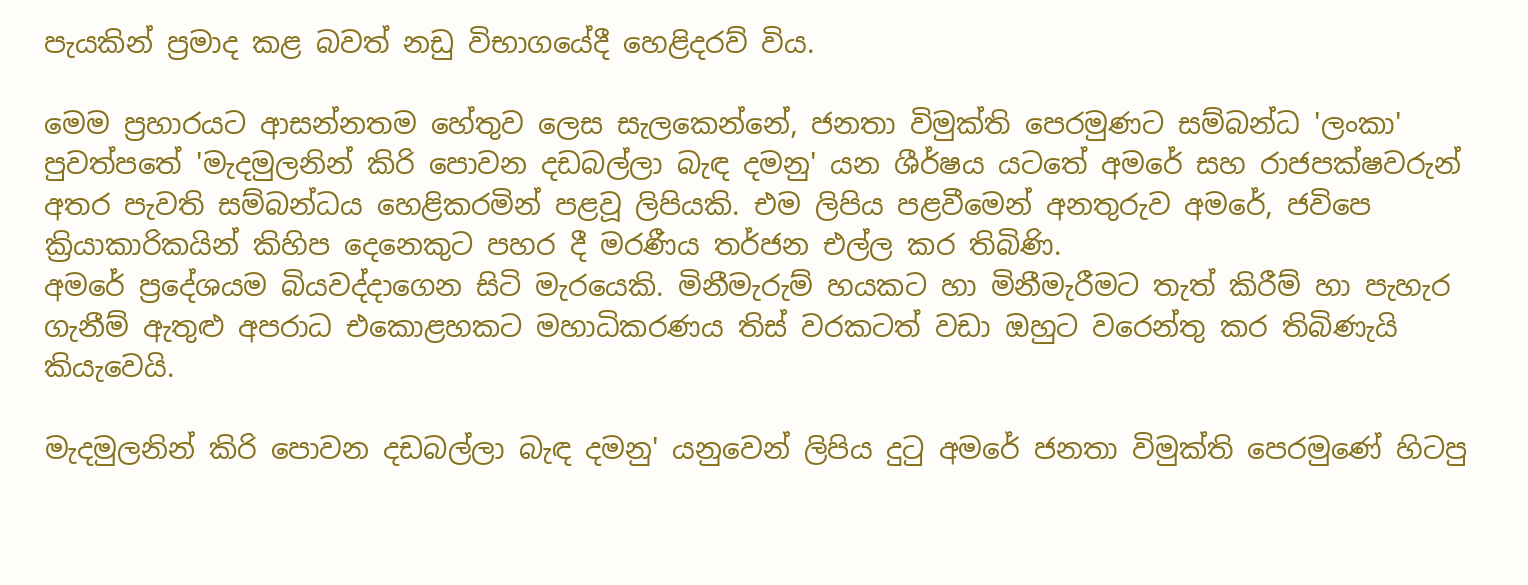පැයකින් ප්‍රමාද කළ බවත් නඩු විභාගයේදී හෙළිදරව් විය.

මෙම ප්‍රහාරයට ආසන්නතම හේතුව ලෙස සැලකෙන්නේ, ජනතා විමුක්ති පෙරමුණට සම්බන්ධ 'ලංකා' පුවත්පතේ 'මැදමුලනින් කිරි පොවන දඩබල්ලා බැඳ දමනු' යන ශීර්ෂය යටතේ අමරේ සහ රාජපක්ෂවරුන් අතර පැවති සම්බන්ධය හෙළිකරමින් පළවූ ලිපියකි. එම ලිපිය පළවීමෙන් අනතුරුව අමරේ, ජවිපෙ ක්‍රියාකාරිකයින් කිහිප දෙනෙකුට පහර දී මරණීය තර්ජන එල්ල කර තිබිණි.
අමරේ ප්‍රදේශයම බියවද්දාගෙන සිටි මැරයෙකි. මිනීමැරුම් හයකට හා මිනීමැරීමට තැත් කිරීම් හා පැහැර ගැනීම් ඇතුළු අපරාධ එකොළහකට මහාධිකරණය තිස් වරකටත් වඩා ඔහුට වරෙන්තු කර තිබිණැයි කියැවෙයි.

මැදමුලනින් කිරි පොවන දඩබල්ලා බැඳ දමනු' යනුවෙන් ලිපිය දුටු අමරේ ජනතා විමුක්ති පෙරමුණේ හිටපු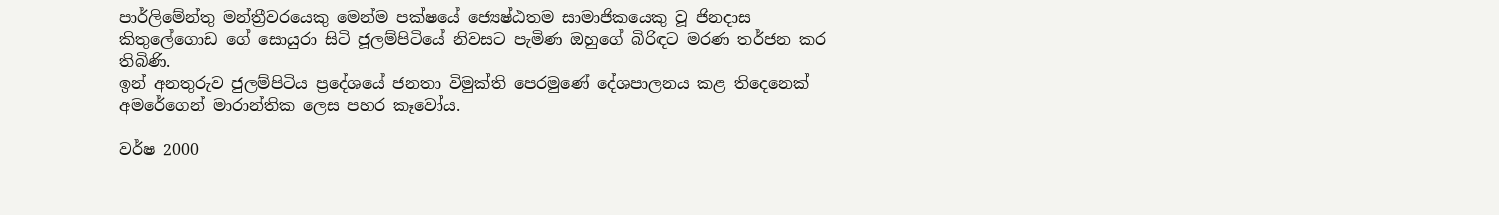පාර්ලිමේන්තු මන්ත්‍රීවරයෙකු මෙන්ම පක්ෂයේ ජ්‍යෙෂ්ඨතම සාමාජිකයෙකු වූ ජිනදාස කිතුලේගොඩ ගේ සොයුරා සිටි ජූලම්පිටියේ නිවසට පැමිණ ඔහුගේ බිරිඳට මරණ තර්ජන කර තිබිණි.
ඉන් අනතුරුව ජුලම්පිටිය ප්‍රදේශයේ ජනතා විමුක්ති පෙරමුණේ දේශපාලනය කළ තිදෙනෙක් අමරේගෙන් මාරාන්තික ලෙස පහර කෑවෝය.

වර්ෂ 2000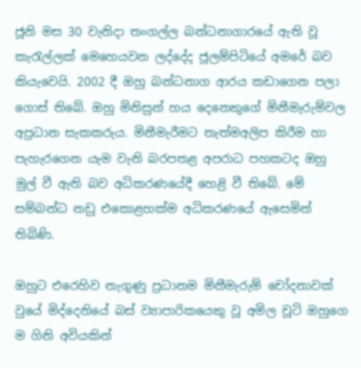ජූනි මස 30 වැනිදා තංගල්ල බන්ධනාගාරයේ ඇති වූ කැරැල්ලක් මෙහෙයවන ලද්දේද ජූලම්පිටියේ අමරේ බව කියැවෙයි. 2002 දී ඔහු බන්ධනාග ආරය කඩාගෙන පලා ගොස් තිබේ. ඔහු මිනිසුන් හය දෙනෙකුගේ මිනීමැරුම්වල අප්‍රධාන සැකකරුය. මිනීමැරීමට තැත්මඅලිප කිරීම හා පැහැරගෙන යැම වැනි බරපතළ අපරාධ පහකටද ඔහු මුල් වී ඇති බව අධිකරණයේදී හෙළි වී තිබේ. මේ සම්බන්ධ නඩු එකොළහක්ම අධිකරණයේ ඇසෙමින් තිබිණි.

ඔහුට එරෙහිව නැගුණු ප්‍රධානම මිනීමැරුම් චෝදනාවක් වුයේ මිද්දෙනියේ බස් ව්‍යාපාරිකයෙකු වූ අමිල චූටි ඔහුගෙ ම ගිනි අවියකින්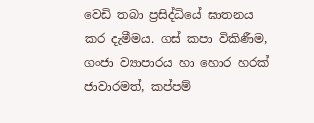වෙඩි තබා ප්‍රසිද්ධියේ ඝාතනය කර දැමීමය. ගස් කපා විකිණීම, ගංජා ව්‍යාපාරය හා හොර හරක් ජාවාරමත්, කප්පම්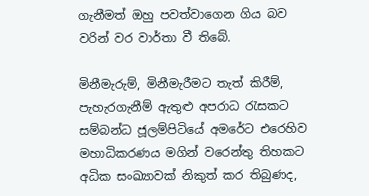ගැනීමත් ඔහු පවත්වාගෙන ගිය බව වරින් වර වාර්තා වී තිබේ.

මිනීමැරුම්, මිනීමැරීමට තැත් කිරීම්, පැහැරගැනීම් ඇතුළු අපරාධ රැසකට සම්බන්ධ ජූලම්පිටියේ අමරේට එරෙහිව මහාධිකරණය මගින් වරෙන්තු තිහකට අධික සංඛ්‍යාවක් නිකුත් කර තිබුණද,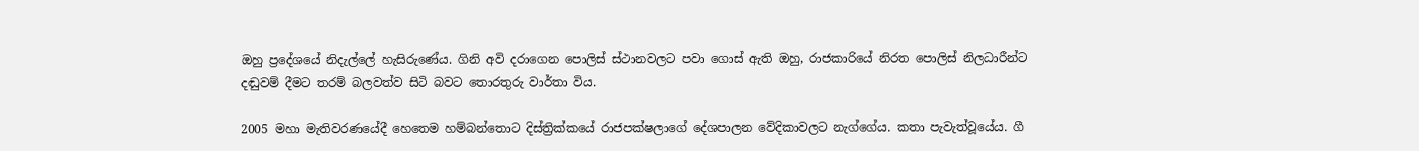ඔහු ප්‍රදේශයේ නිදැල්ලේ හැසිරුණේය. ගිනි අවි දරාගෙන පොලිස් ස්ථානවලට පවා ගොස් ඇති ඔහු, රාජකාරියේ නිරත පොලිස් නිලධාරීන්ට දඬුවම් දීමට තරම් බලවත්ව සිටි බවට තොරතුරු වාර්තා විය.

2005 මහා මැතිවරණයේදී හෙතෙම හම්බන්තොට දිස්ත්‍රික්කයේ රාජපක්ෂලාගේ දේශපාලන වේදිකාවලට නැග්ගේය. කතා පැවැත්වූයේය. ගී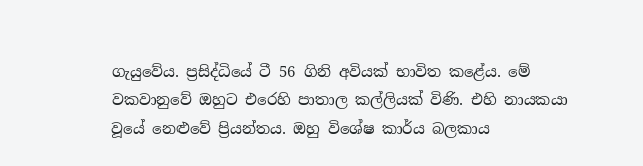ගැයුවේය. ප්‍රසිද්ධියේ ටී 56 ගිනි අවියක් භාවිත කළේය. මේ වකවානුවේ ඔහුට එරෙහි පාතාල කල්ලියක් විණි. එහි නායකයා වූයේ නෙළුවේ ප්‍රියන්තය. ඔහු විශේෂ කාර්ය බලකාය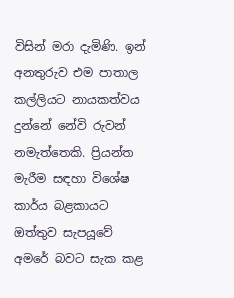විසින් මරා දැමිණි. ඉන් අනතුරුව එම පාතාල කල්ලියට නායකත්වය දුන්නේ නේවි රුවන් නමැත්තෙකි. ප්‍රියන්ත මැරීම සඳහා විශේෂ කාර්ය බළකායට ඔත්තුව සැපයූවේ අමරේ බවට සැක කළ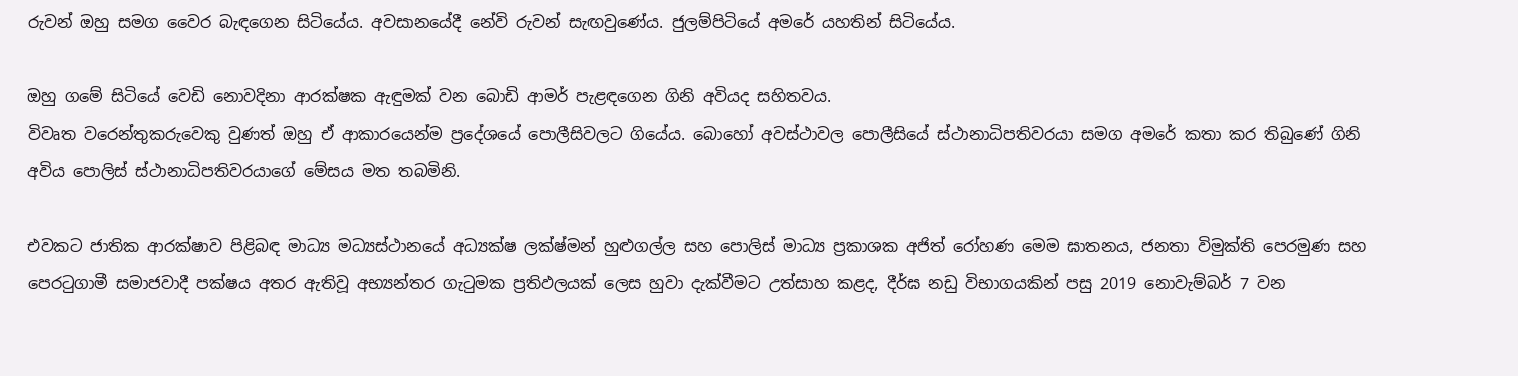රුවන් ඔහු සමග වෛර බැඳගෙන සිටියේය. අවසානයේදී නේවි රුවන් සැඟවුණේය. ජුලම්පිටියේ අමරේ යහතින් සිටියේය.

ඔහු ගමේ සිටියේ වෙඩි නොවදිනා ආරක්ෂක ඇඳුමක් වන බොඩි ආමර් පැළඳගෙන ගිනි අවියද සහිතවය.
විවෘත වරෙන්තුකරුවෙකු වුණත් ඔහු ඒ ආකාරයෙන්ම ප්‍රදේශයේ පොලීසිවලට ගියේය. බොහෝ අවස්ථාවල පොලීසියේ ස්ථානාධිපතිවරයා සමග අමරේ කතා කර තිබුණේ ගිනි අවිය පොලිස් ස්ථානාධිපතිවරයාගේ මේසය මත තබමිනි.

එවකට ජාතික ආරක්ෂාව පිළිබඳ මාධ්‍ය මධ්‍යස්ථානයේ අධ්‍යක්ෂ ලක්ෂ්මන් හුළුගල්ල සහ පොලිස් මාධ්‍ය ප්‍රකාශක අජිත් රෝහණ මෙම ඝාතනය, ජනතා විමුක්ති පෙරමුණ සහ පෙරටුගාමී සමාජවාදී පක්ෂය අතර ඇතිවූ අභ්‍යන්තර ගැටුමක ප්‍රතිඵලයක් ලෙස හුවා දැක්වීමට උත්සාහ කළද, දීර්ඝ නඩු විභාගයකින් පසු 2019 නොවැම්බර් 7 වන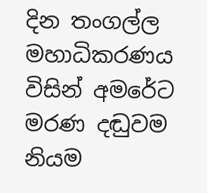දින තංගල්ල මහාධිකරණය විසින් අමරේට මරණ දඬුවම නියම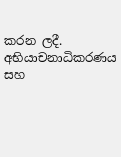කරන ලදී. අභියාචනාධිකරණය සහ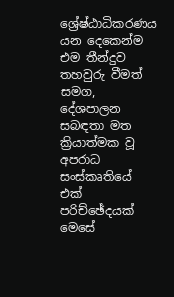ශ්‍රේෂ්ඨාධිකරණය යන දෙකෙන්ම එම තීන්දුව තහවුරු වීමත් සමග, දේශපාලන සබඳතා මත ක්‍රියාත්මක වූ අපරාධ සංස්කෘතියේ එක් පරිච්ඡේදයක් මෙසේ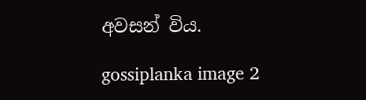අවසන් විය.

gossiplanka image 2